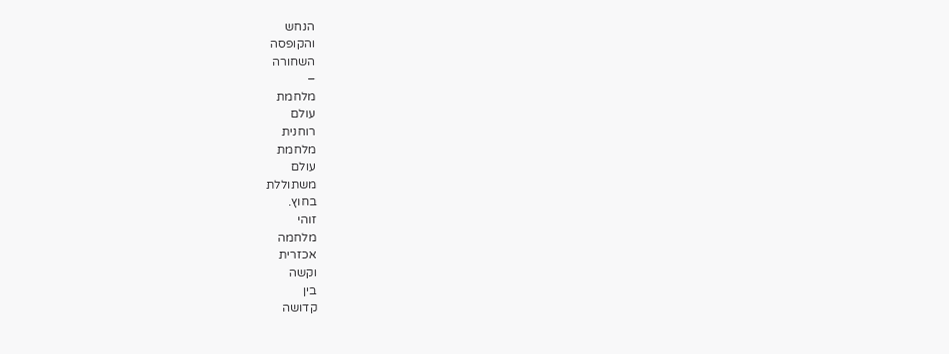הנחש
והקופסה
השחורה
–
מלחמת
עולם
רוחנית
מלחמת
עולם
משתוללת
בחוץ.
זוהי
מלחמה
אכזרית
וקשה
בין
קדושה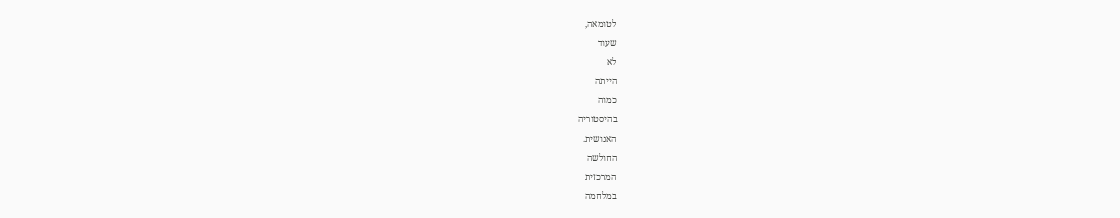לטומאה,
שעוד
לא
הייתה
כמוה
בהיסטוריה
האנושית.
החולשה
המרכזית
במלחמה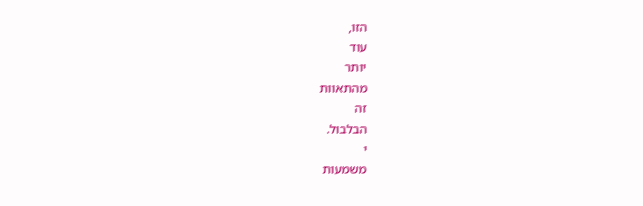הזו,
עוד
יותר
מהתאוות
זה
הבלבול.
י
משמעות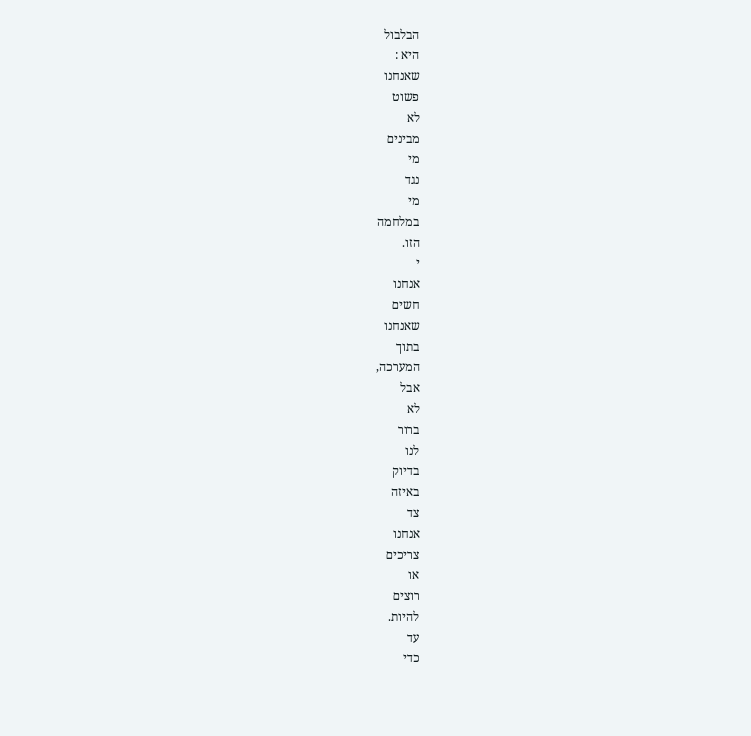הבלבול
היא :
שאנחנו
פשוט
לא
מבינים
מי
נגד
מי
במלחמה
הזו.
י
אנחנו
חשים
שאנחנו
בתוך
המערכה,
אבל
לא
ברור
לנו
בדיוק
באיזה
צד
אנחנו
צריכים
או
רוצים
להיות.
עד
כדי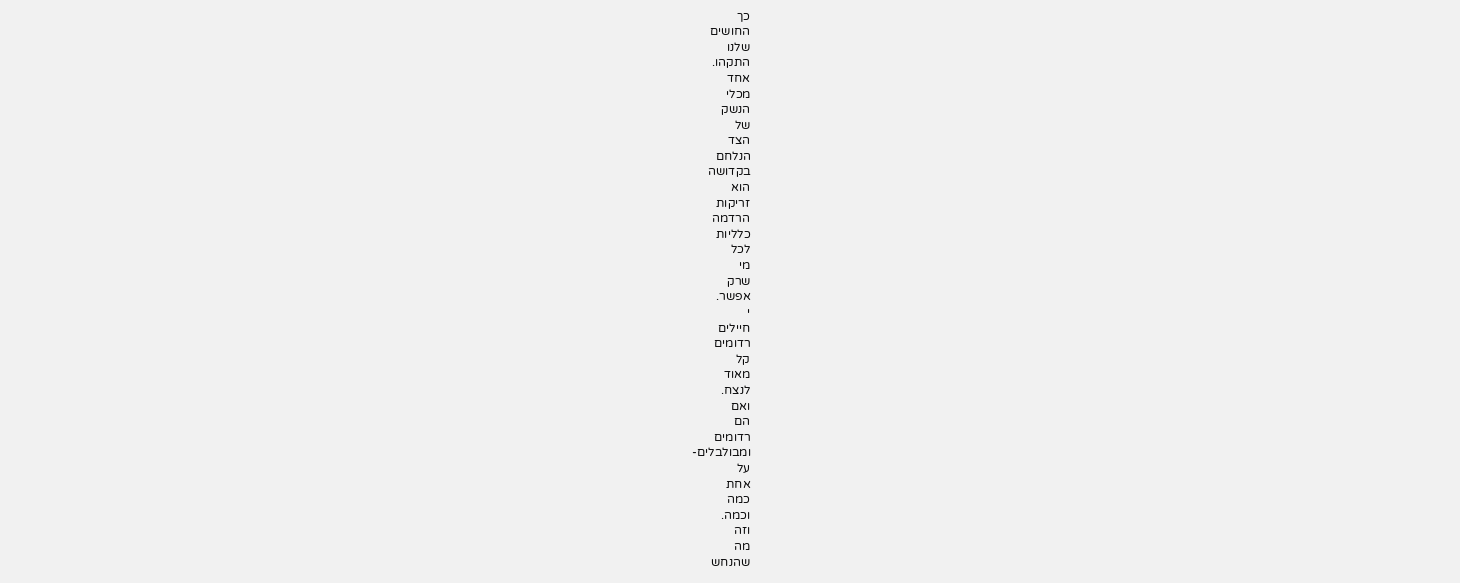כך
החושים
שלנו
התקהו.
אחד
מכלי
הנשק
של
הצד
הנלחם
בקדושה
הוא
זריקות
הרדמה
כלליות
לכל
מי
שרק
אפשר.
י
חיילים
רדומים
קל
מאוד
לנצח.
ואם
הם
רדומים
ומבולבלים-
על
אחת
כמה
וכמה.
וזה
מה
שהנחש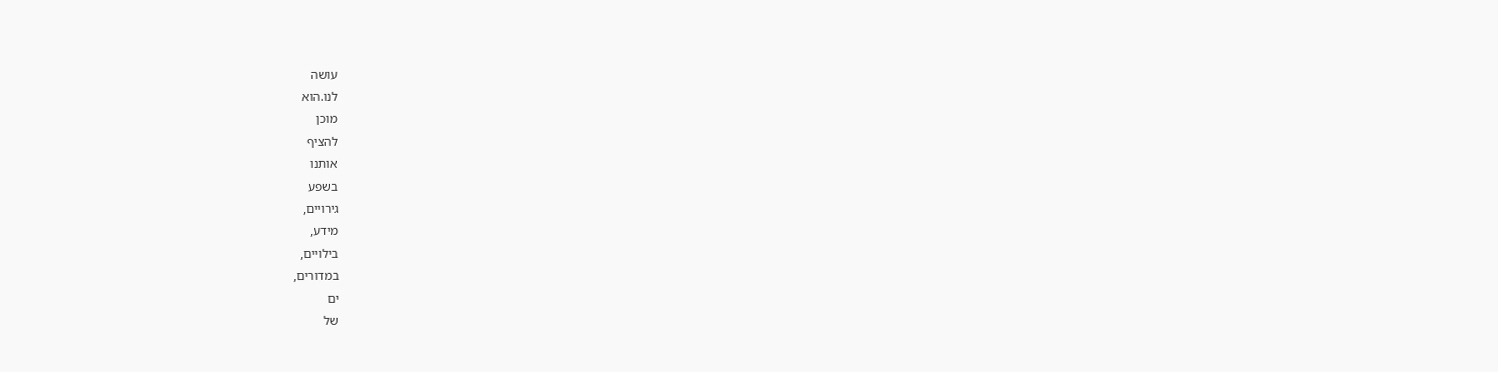עושה
לנו.הוא
מוכן
להציף
אותנו
בשפע
גירויים,
מידע,
בילויים,
במדורים,
ים
של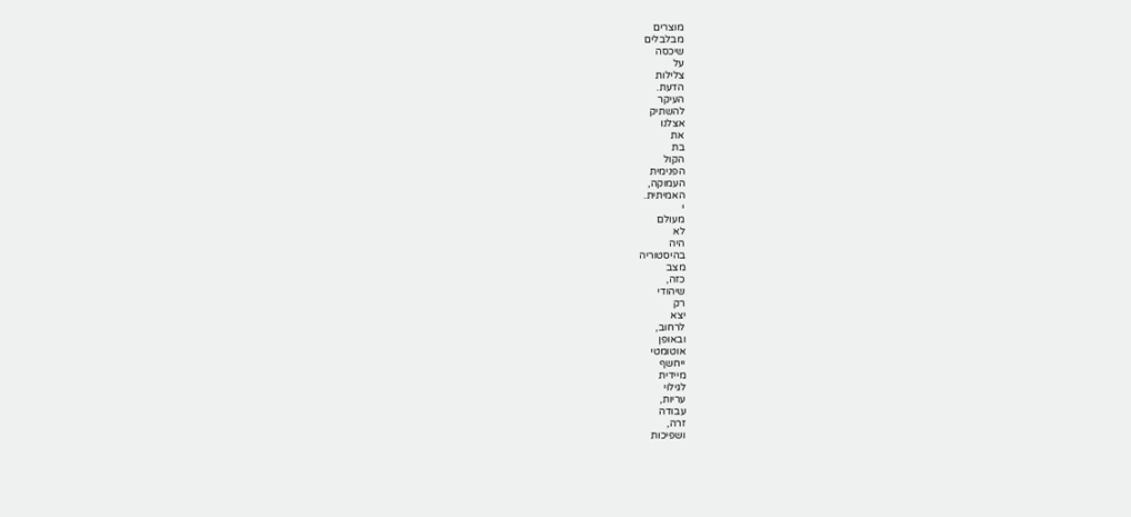מוצרים
מבלבלים
שיכסה
על
צלילות
הדעת.
העיקר
להשתיק
אצלנו
את
בת
הקול
הפנימית
העמוקה,
האמיתית.
י
מעולם
לא
היה
בהיסטוריה
מצב
כזה,
שיהודי
רק
יצא
לרחוב,
ובאופן
אוטומטי
ייחשף
מיידית
לגילוי
עריות,
עבודה
זרה,
ושפיכות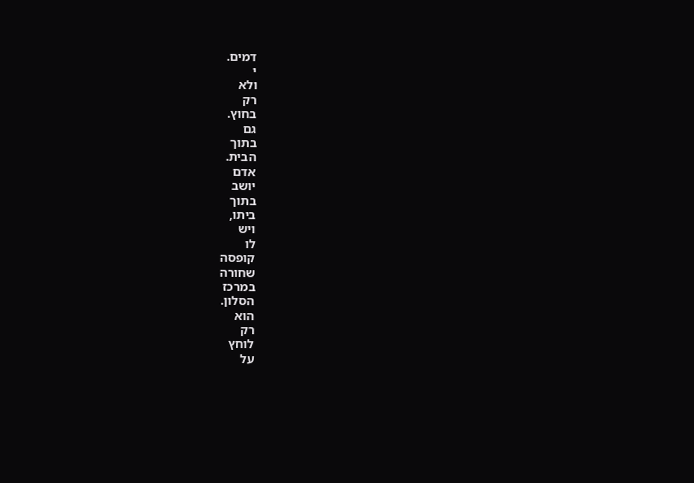דמים.
י
ולא
רק
בחוץ.
גם
בתוך
הבית.
אדם
יושב
בתוך
ביתו,
ויש
לו
קופסה
שחורה
במרכז
הסלון.
הוא
רק
לוחץ
על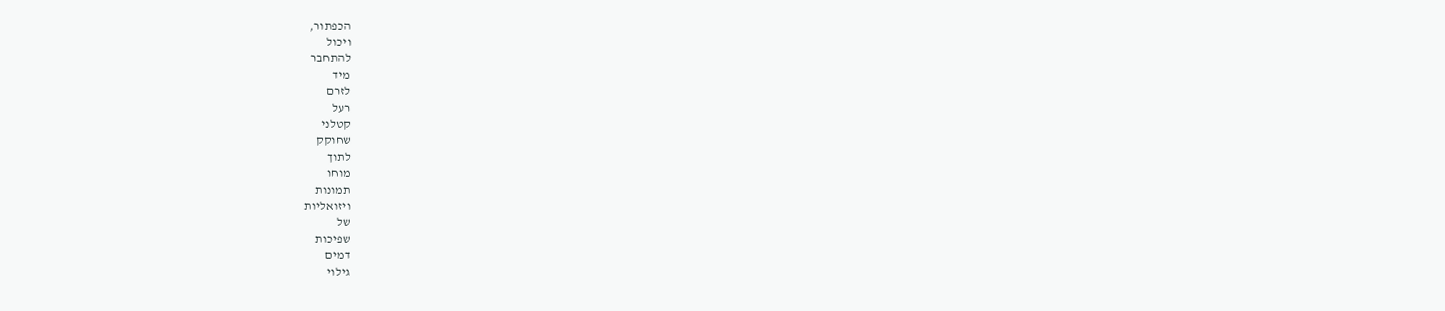הכפתור,
ויכול
להתחבר
מיד
לזרם
רעל
קטלני
שחוקק
לתוך
מוחו
תמונות
ויזואליות
של
שפיכות
דמים
גילוי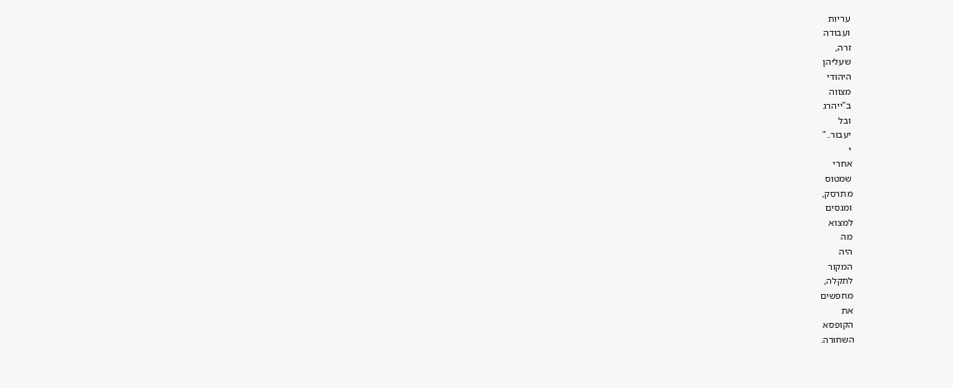עריות
ועבודה
זרה,
שעליהן
היהודי
מצווה
ב"ייהרג
ובל
יעבור.."
י
אחרי
שמטוס
מתרסק,
ומנסים
למצוא
מה
היה
המקור
לתקלה,
מחפשים
את
הקופסא
השחורה.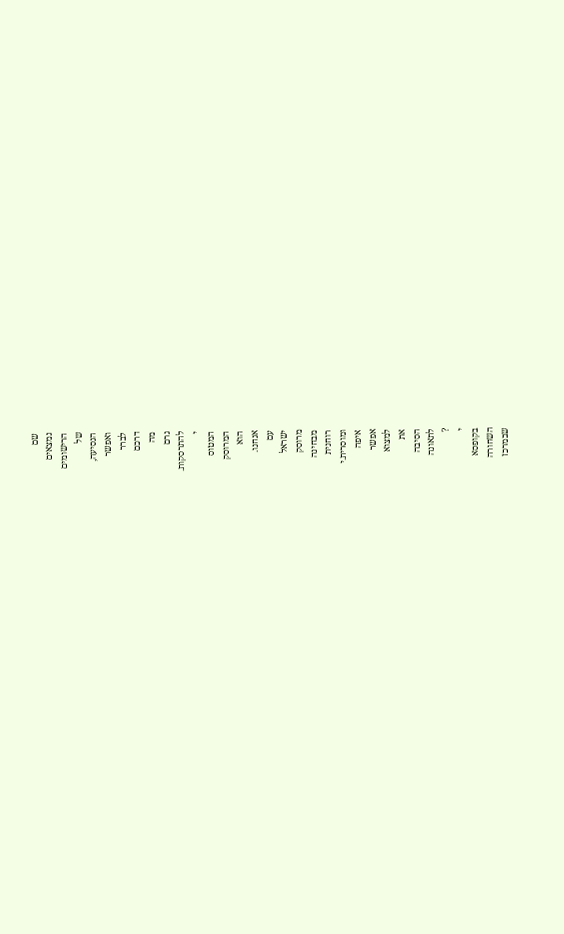שם
נמצאים
הרישומים
של
הנסיעה,
ואפשר
לברר
דרכם
מה
גרם
להתרסקות.
י
המטוס
המרוסק
הוא
אנחנו.
עם
ישראל
מרוסק
מבחינה
רוחנית
ומוסרית.י
איפה
אפשר
למצוא
את
הסיבה
לתאונה
?
י
בקופסא
השחורה
שבמרכז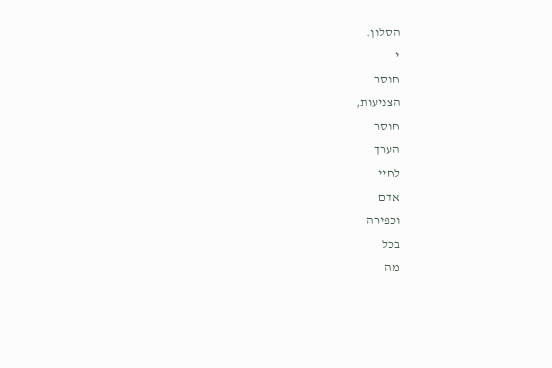הסלון.
י
חוסר
הצניעות,
חוסר
הערך
לחיי
אדם
וכפירה
בכל
מה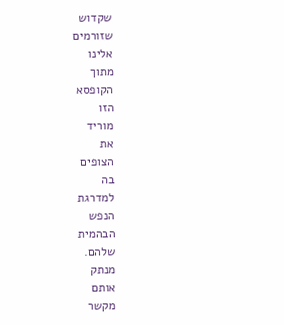שקדוש
שזורמים
אלינו
מתוך
הקופסא
הזו
מוריד
את
הצופים
בה
למדרגת
הנפש
הבהמית
שלהם.
מנתק
אותם
מקשר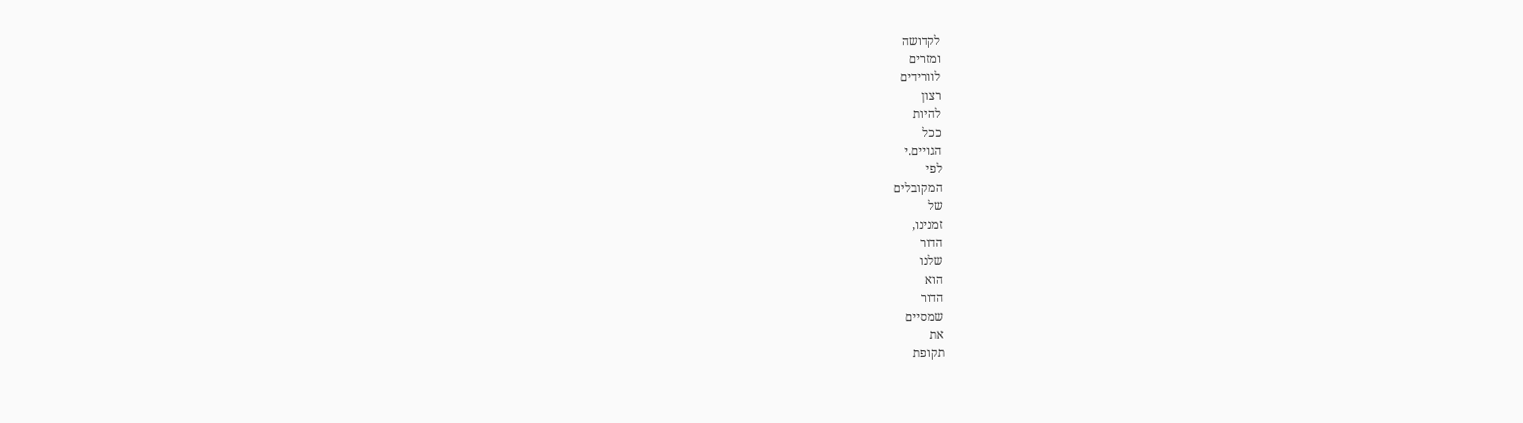לקדושה
ומזרים
לוורידים
רצון
להיות
ככל
הגויים.י
לפי
המקובלים
של
זמנינו,
הדור
שלנו
הוא
הדור
שמסיים
את
תקופת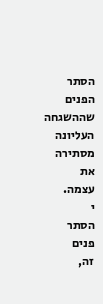הסתר
הפנים
שההשגחה
העליונה
מסתירה
את
עצמה.
י
הסתר
פנים
זה,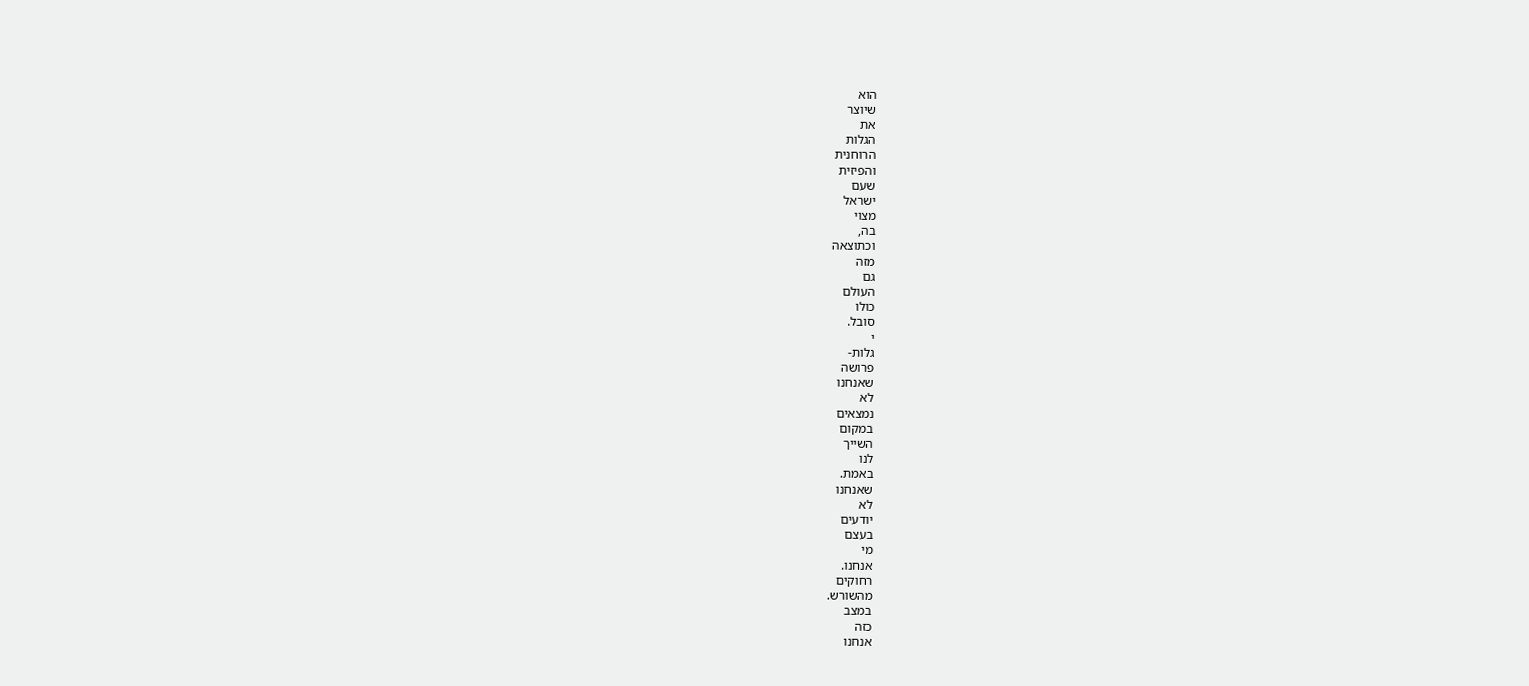הוא
שיוצר
את
הגלות
הרוחנית
והפיזית
שעם
ישראל
מצוי
בה,
וכתוצאה
מזה
גם
העולם
כולו
סובל.
י
גלות-
פרושה
שאנחנו
לא
נמצאים
במקום
השייך
לנו
באמת.
שאנחנו
לא
יודעים
בעצם
מי
אנחנו.
רחוקים
מהשורש.
במצב
כזה
אנחנו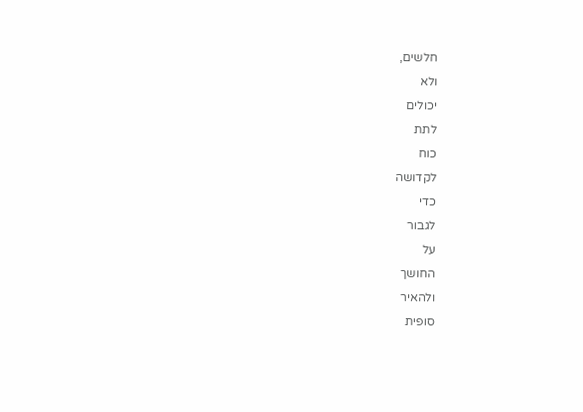חלשים,
ולא
יכולים
לתת
כוח
לקדושה
כדי
לגבור
על
החושך
ולהאיר
סופית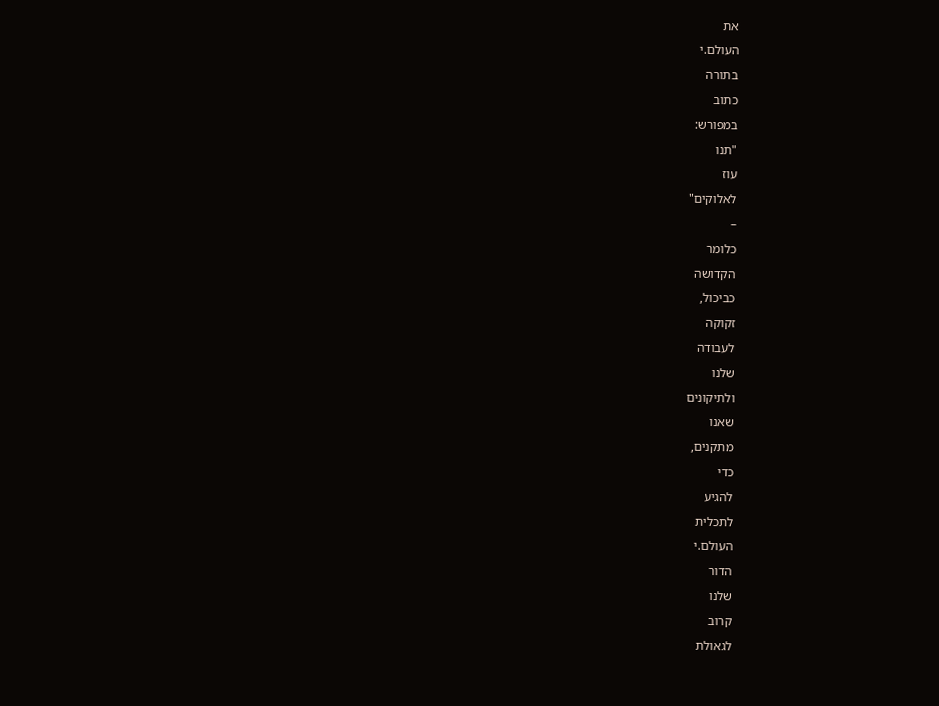את
העולם.י
בתורה
כתוב
במפורש:
"תנו
עוז
לאלוקים"
–
כלומר
הקדושה
כביכול,
זקוקה
לעבודה
שלנו
ולתיקונים
שאנו
מתקנים,
כדי
להגיע
לתכלית
העולם.י
הדור
שלנו
קרוב
לגאולת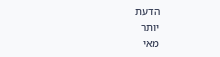הדעת
יותר
מאי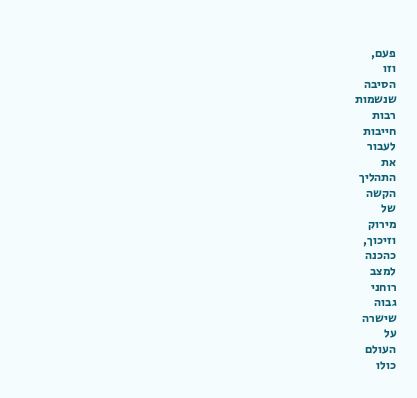פעם,
וזו
הסיבה
שנשמות
רבות
חייבות
לעבור
את
התהליך
הקשה
של
מירוק
וזיכוך,
כהכנה
למצב
רוחני
גבוה
שישרה
על
העולם
כולו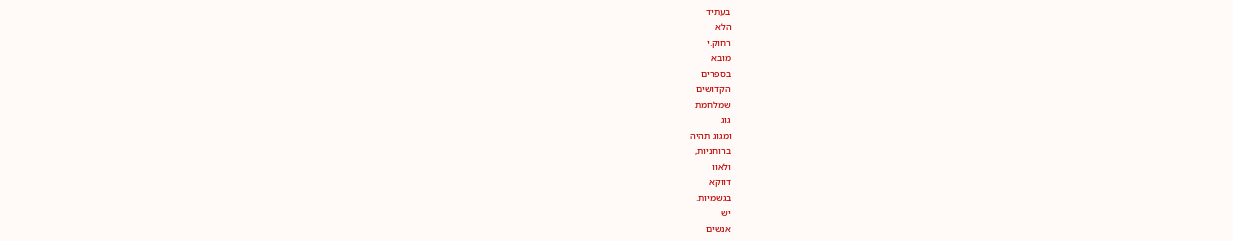בעתיד
הלא
רחוק.י
מובא
בספרים
הקדושים
שמלחמת
גוג
ומגוג תהיה
ברוחניות,
ולאוו
דווקא
בגשמיות.
יש
אנשים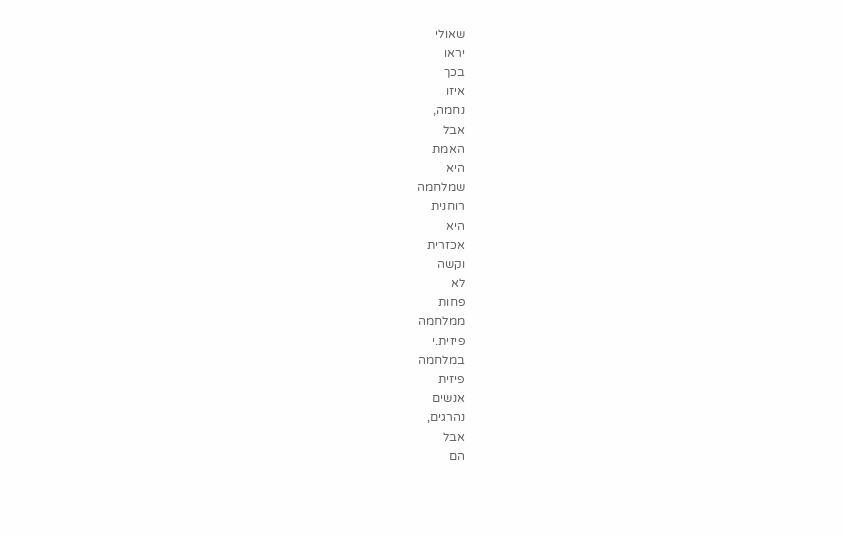שאולי
יראו
בכך
איזו
נחמה,
אבל
האמת
היא
שמלחמה
רוחנית
היא
אכזרית
וקשה
לא
פחות
ממלחמה
פיזית.י
במלחמה
פיזית
אנשים
נהרגים,
אבל
הם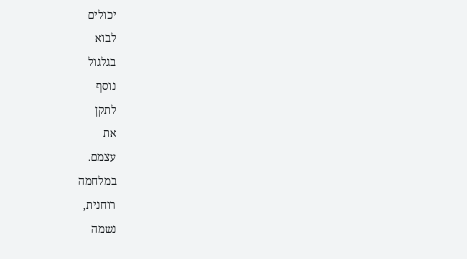יכולים
לבוא
בגלגול
נוסף
לתקן
את
עצמם.
במלחמה
רוחנית,
נשמה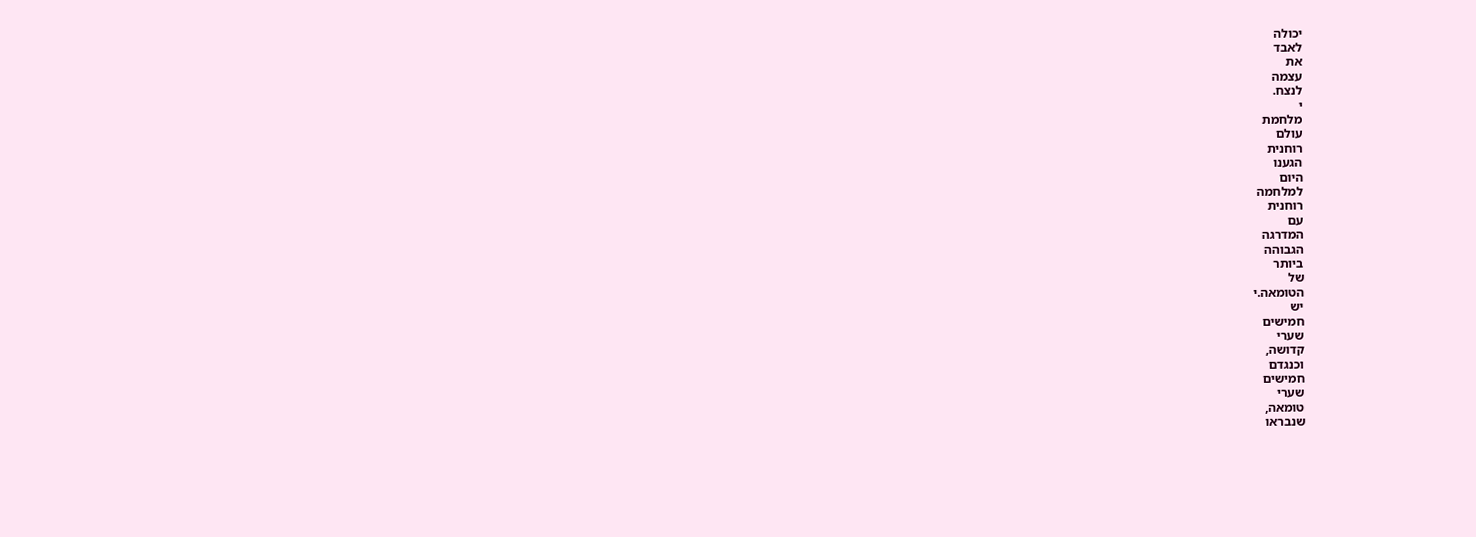יכולה
לאבד
את
עצמה
לנצח.
י
מלחמת
עולם
רוחנית
הגענו
היום
למלחמה
רוחנית
עם
המדרגה
הגבוהה
ביותר
של
הטומאה.י
יש
חמישים
שערי
קדושה,
וכנגדם
חמישים
שערי
טומאה,
שנבראו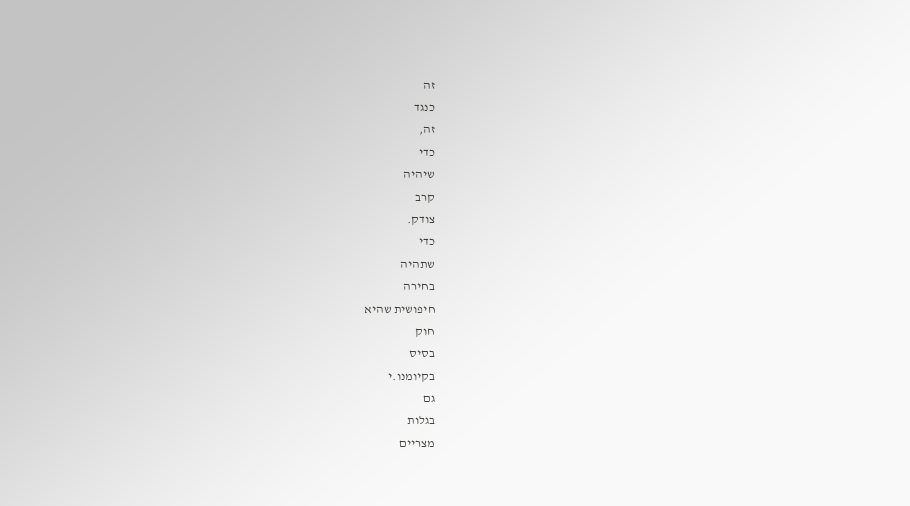זה
כנגד
זה,
כדי
שיהיה
קרב
צודק.
כדי
שתהיה
בחירה
חיפושית שהיא
חוק
בסיס
בקיומנו.י
גם
בגלות
מצריים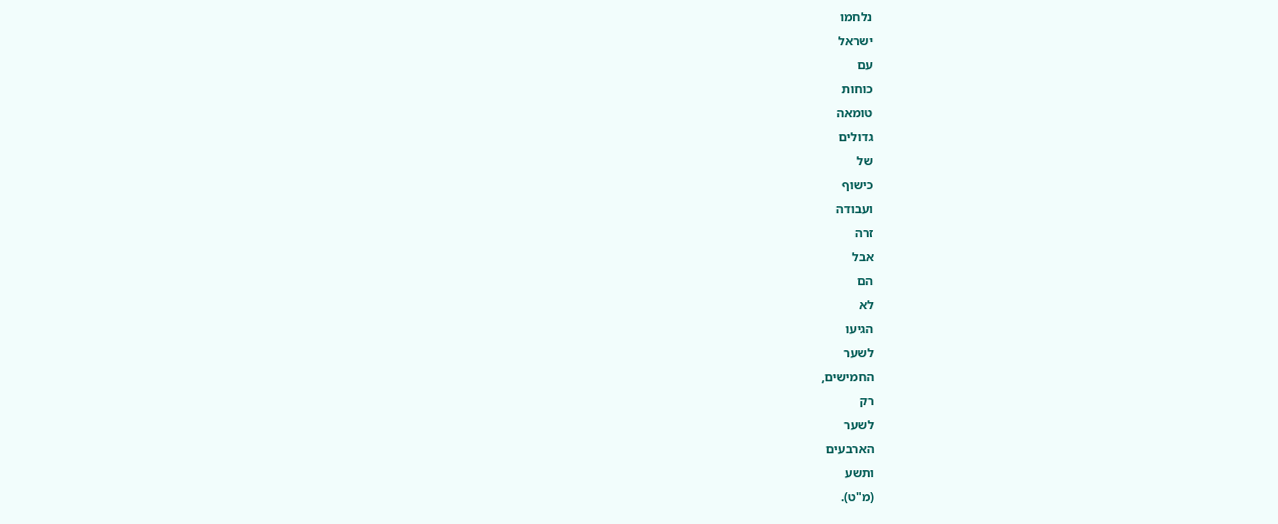נלחמו
ישראל
עם
כוחות
טומאה
גדולים
של
כישוף
ועבודה
זרה
אבל
הם
לא
הגיעו
לשער
החמישים,
רק
לשער
הארבעים
ותשע
(מ"ט).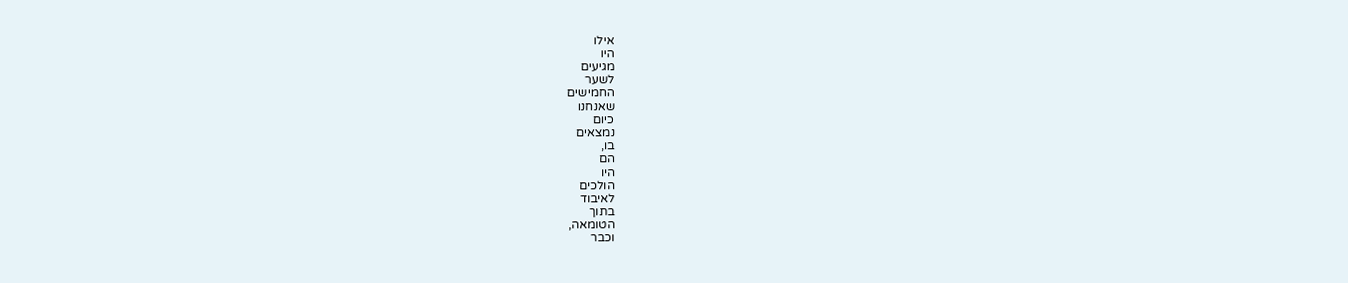אילו
היו
מגיעים
לשער
החמישים
שאנחנו
כיום
נמצאים
בו,
הם
היו
הולכים
לאיבוד
בתוך
הטומאה,
וכבר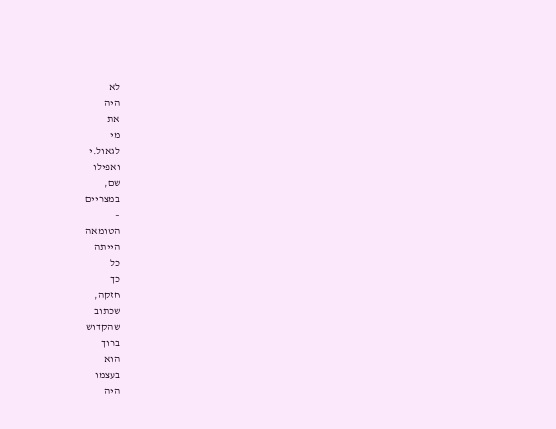לא
היה
את
מי
לגאול.י
ואפילו
שם,
במצריים
–
הטומאה
הייתה
כל
כך
חזקה,
שכתוב
שהקדוש
ברוך
הוא
בעצמו
היה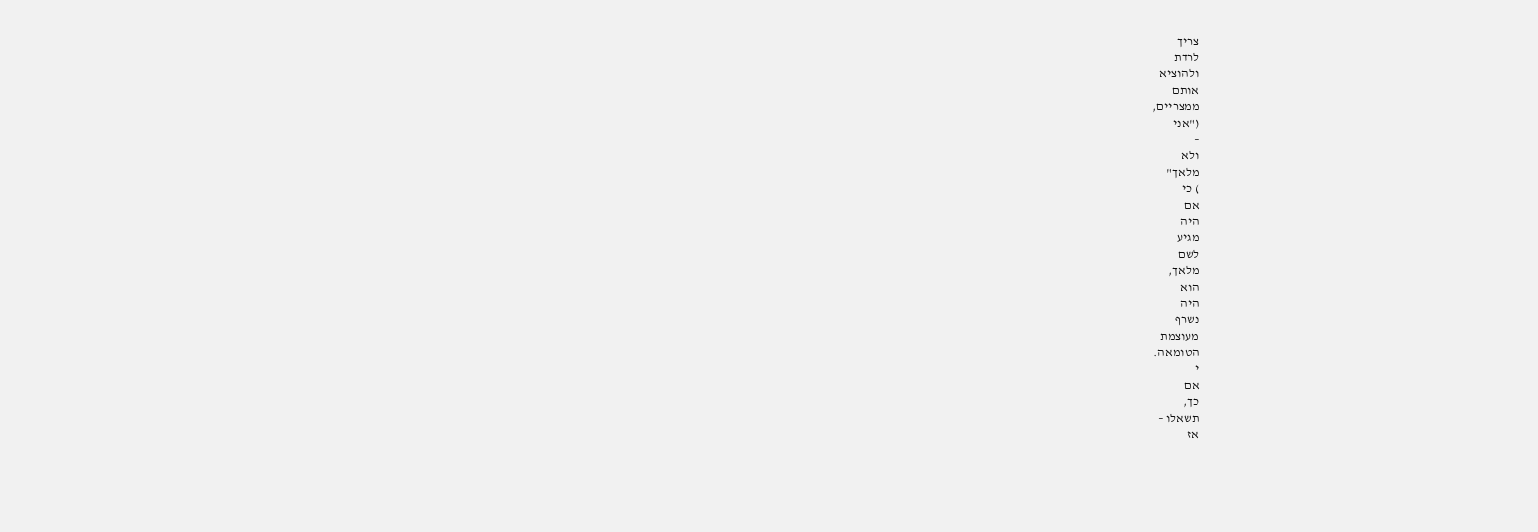צריך
לרדת
ולהוציא
אותם
ממצריים,
("אני
–
ולא
מלאך"
) כי
אם
היה
מגיע
לשם
מלאך,
הוא
היה
נשרף
מעוצמת
הטומאה.
י
אם
כך,
תשאלו –
אז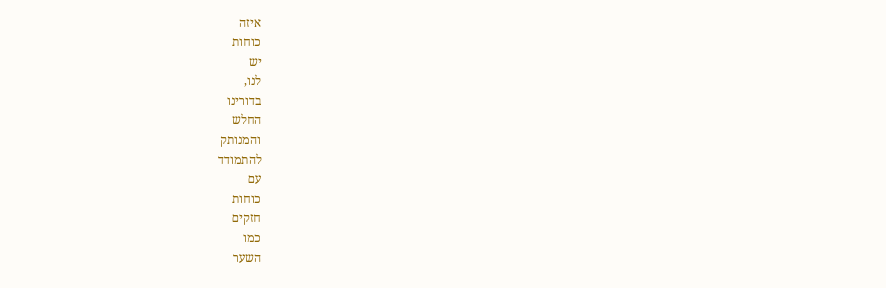איזה
כוחות
יש
לנו,
בדורינו
החלש
והמנותק
להתמודד
עם
כוחות
חזקים
כמו
השער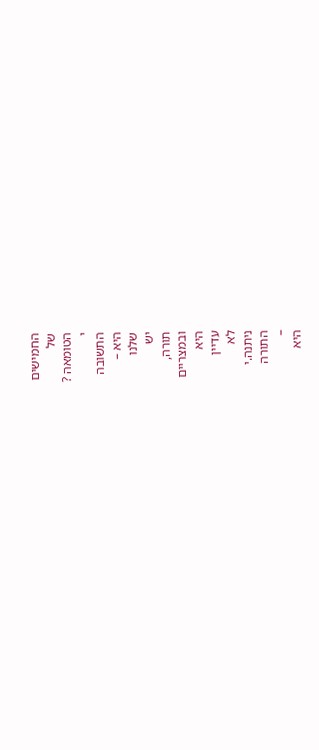החמישים
של
הטומאה ?
י
התשובה
היא –
שלנו
יש
תורה,
ובמצריים
היא
עדיין
לא
ניתנה.י
התורה
–
היא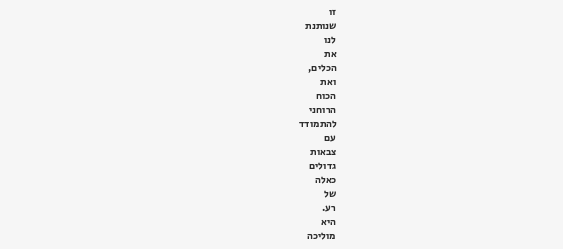זו
שנותנת
לנו
את
הכלים,
ואת
הכוח
הרוחני
להתמודד
עם
צבאות
גדולים
כאלה
של
רע.
היא
מוליכה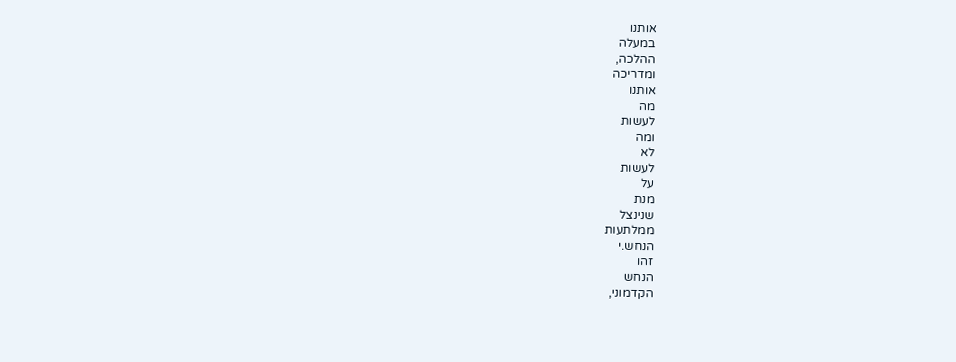אותנו
במעלה
ההלכה,
ומדריכה
אותנו
מה
לעשות
ומה
לא
לעשות
על
מנת
שנינצל
ממלתעות
הנחש.י
זהו
הנחש
הקדמוני,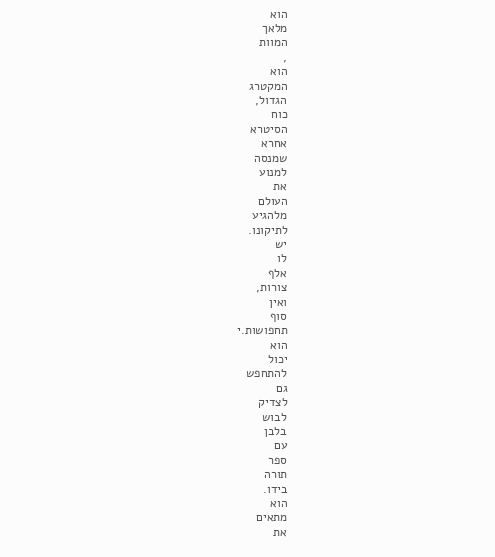הוא
מלאך
המוות
,
הוא
המקטרג
הגדול,
כוח
הסיטרא
אחרא
שמנסה
למנוע
את
העולם
מלהגיע
לתיקונו.
יש
לו
אלף
צורות,
ואין
סוף
תחפושות.י
הוא
יכול
להתחפש
גם
לצדיק
לבוש
בלבן
עם
ספר
תורה
בידו.
הוא
מתאים
את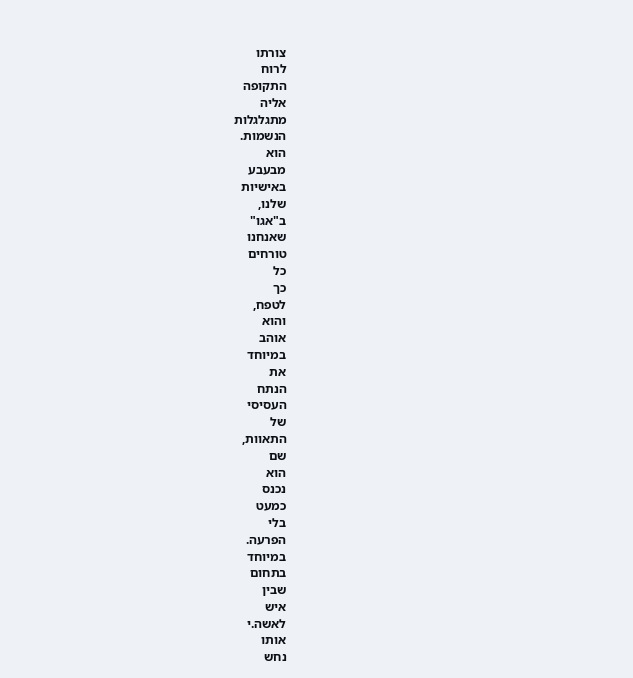צורתו
לרוח
התקופה
אליה
מתגלגלות
הנשמות.
הוא
מבעבע
באישיות
שלנו,
ב"אגו"
שאנחנו
טורחים
כל
כך
לטפח,
והוא
אוהב
במיוחד
את
הנתח
העסיסי
של
התאוות,
שם
הוא
נכנס
כמעט
בלי
הפרעה.
במיוחד
בתחום
שבין
איש
לאשה.י
אותו
נחש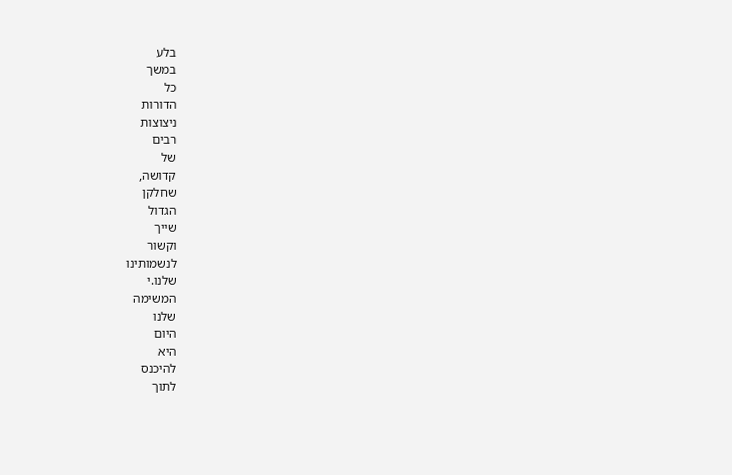בלע
במשך
כל
הדורות
ניצוצות
רבים
של
קדושה,
שחלקן
הגדול
שייך
וקשור
לנשמותינו
שלנו.י
המשימה
שלנו
היום
היא
להיכנס
לתוך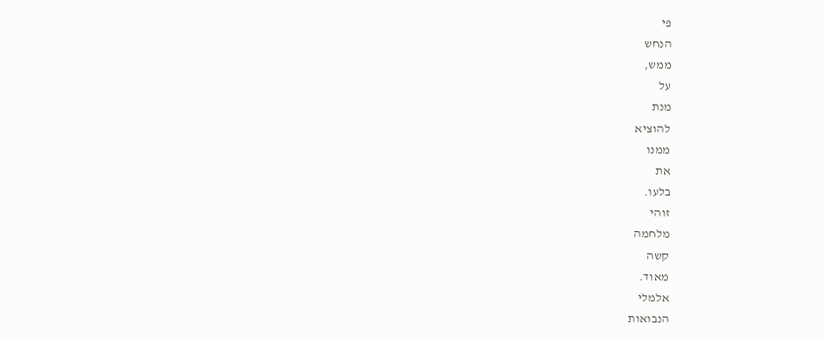פי
הנחש
ממש,
על
מנת
להוציא
ממנו
את
בלעו.
זוהי
מלחמה
קשה
מאוד.
אלמלי
הנבואות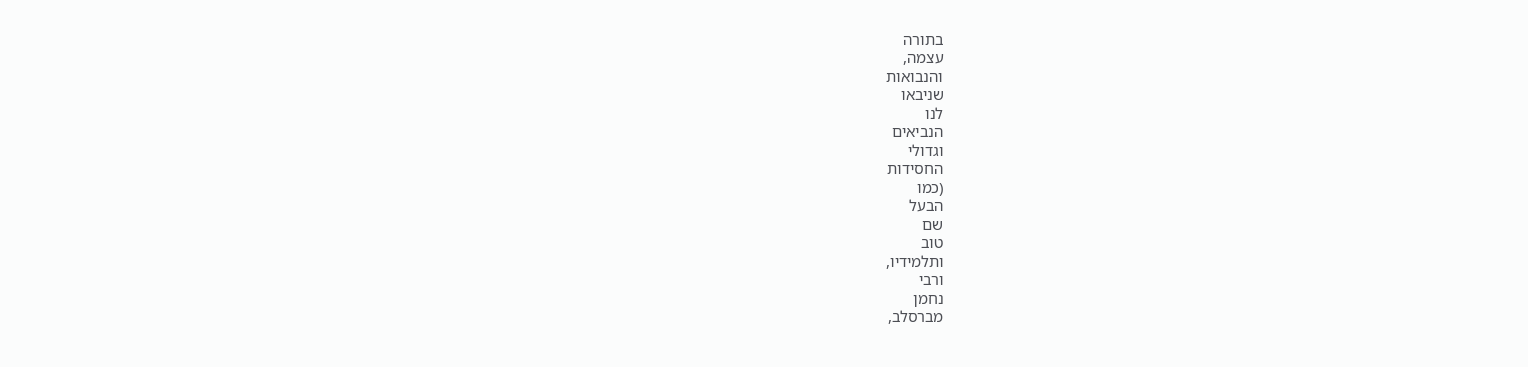בתורה
עצמה,
והנבואות
שניבאו
לנו
הנביאים
וגדולי
החסידות
(כמו
הבעל
שם
טוב
ותלמידיו,
ורבי
נחמן
מברסלב,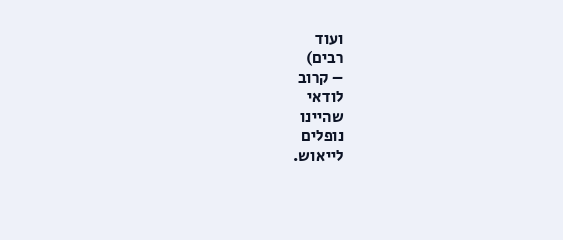ועוד
רבים)
– קרוב
לודאי
שהיינו
נופלים
לייאוש.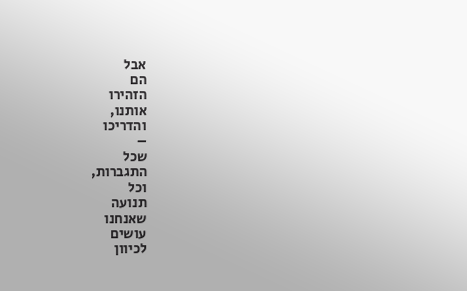אבל
הם
הזהירו
אותנו,
והדריכו
–
שכל
התגברות,
וכל
תנועה
שאנחנו
עושים
לכיוון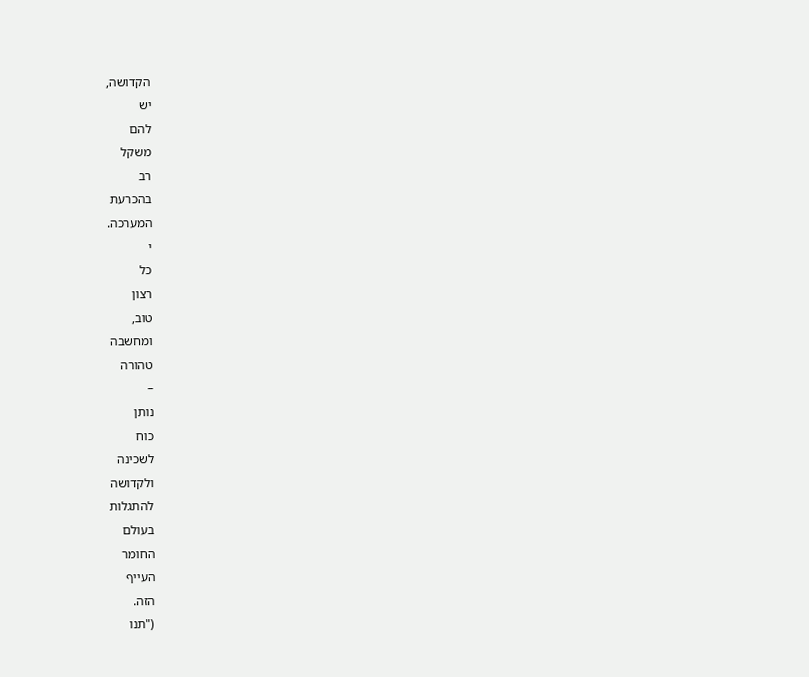הקדושה,
יש
להם
משקל
רב
בהכרעת
המערכה.
י
כל
רצון
טוב,
ומחשבה
טהורה
–
נותן
כוח
לשכינה
ולקדושה
להתגלות
בעולם
החומר
העייף
הזה.
("תנו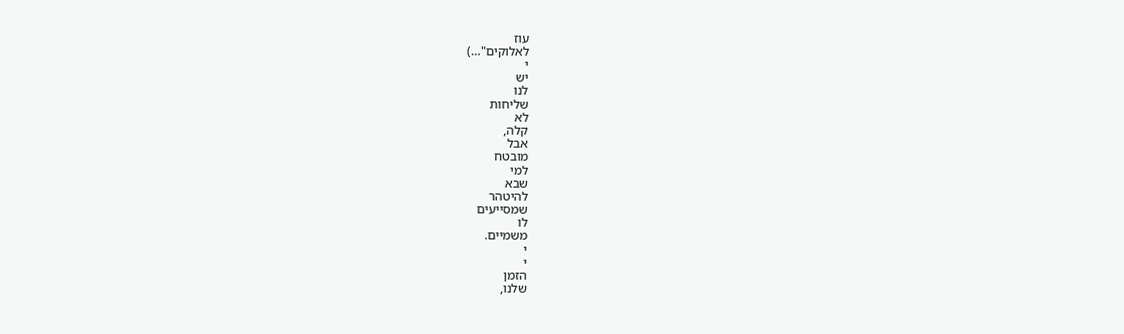עוז
לאלוקים"…)
י
יש
לנו
שליחות
לא
קלה,
אבל
מובטח
למי
שבא
להיטהר
שמסייעים
לו
משמיים.
י
י
הזמן
שלנו,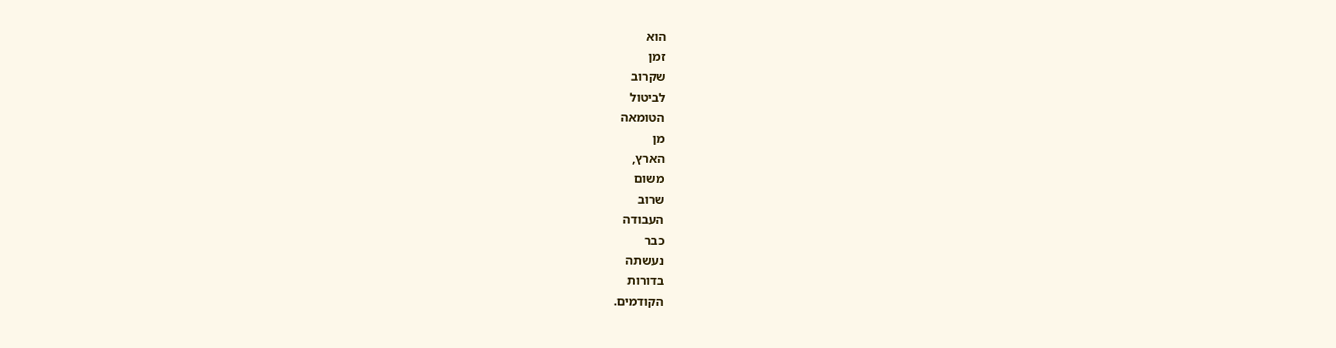הוא
זמן
שקרוב
לביטול
הטומאה
מן
הארץ,
משום
שרוב
העבודה
כבר
נעשתה
בדורות
הקודמים.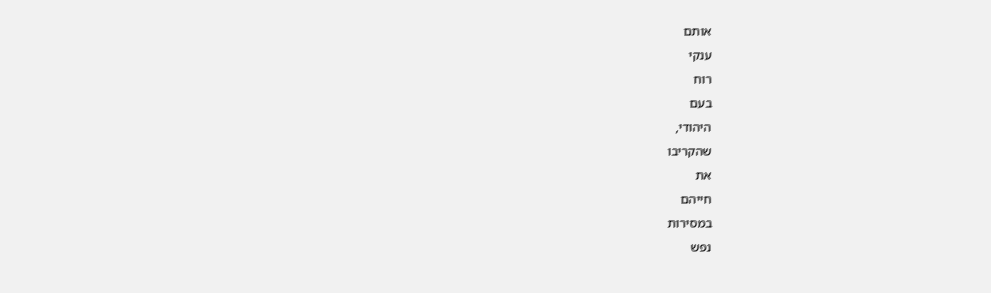אותם
ענקי
רוח
בעם
היהודי,
שהקריבו
את
חייהם
במסירות
נפש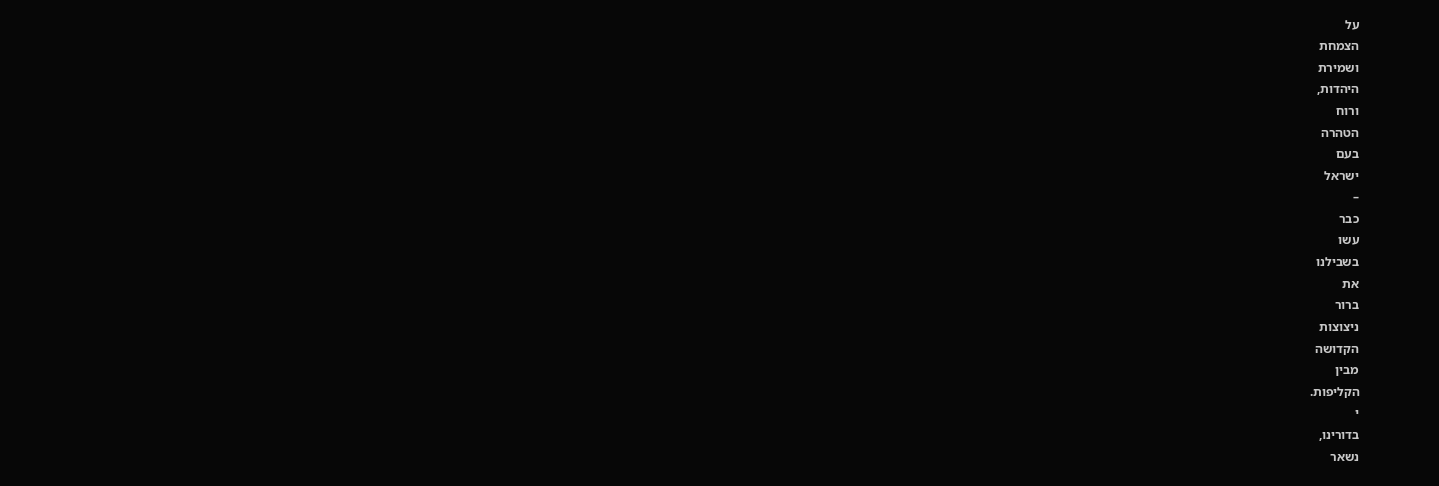על
הצמחת
ושמירת
היהדות,
ורוח
הטהרה
בעם
ישראל
–
כבר
עשו
בשבילנו
את
ברור
ניצוצות
הקדושה
מבין
הקליפות.
י
בדורינו,
נשאר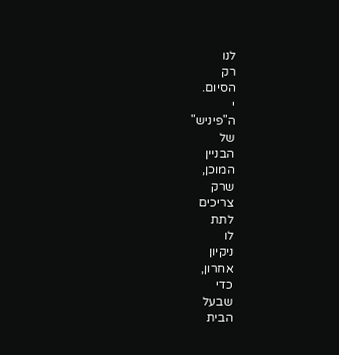לנו
רק
הסיום.
י
ה"פיניש"
של
הבניין
המוכן,
שרק
צריכים
לתת
לו
ניקיון
אחרון,
כדי
שבעל
הבית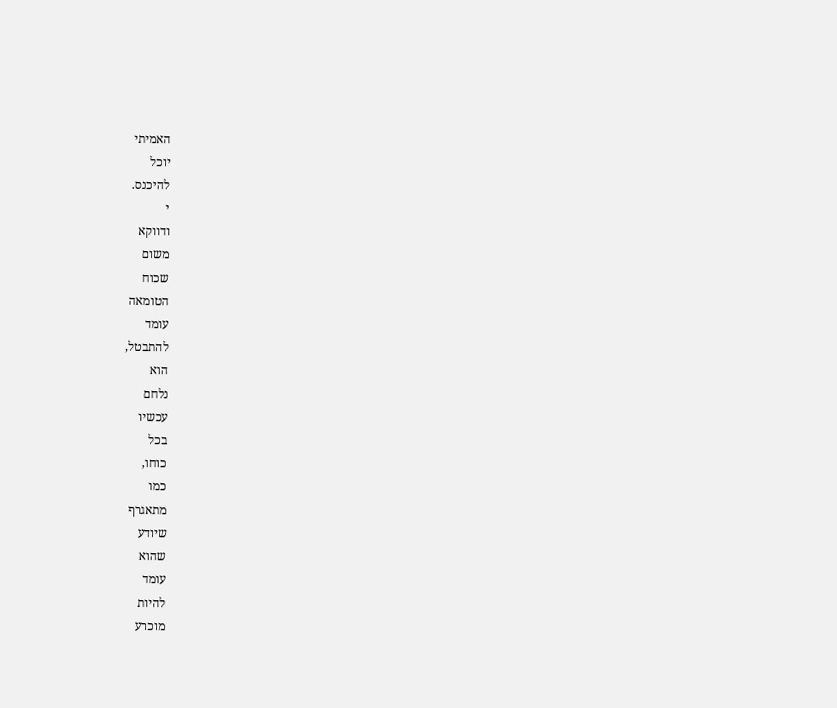האמיתי
יוכל
להיכנס.
י
ודווקא
משום
שכוח
הטומאה
עומד
להתבטל,
הוא
נלחם
עכשיו
בכל
כוחו,
כמו
מתאגרף
שיודע
שהוא
עומד
להיות
מוכרע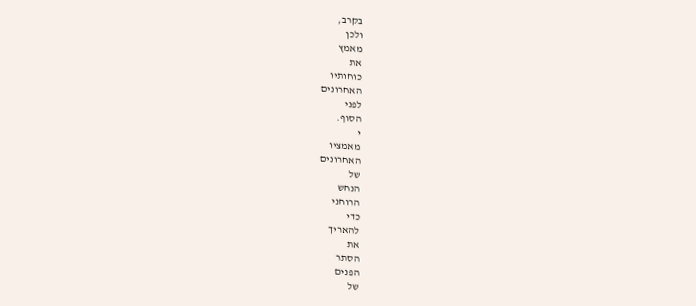בקרב,
ולכן
מאמץ
את
כוחותיו
האחרונים
לפני
הסוף.
י
מאמציו
האחרונים
של
הנחש
הרוחני
כדי
להאריך
את
הסתר
הפנים
של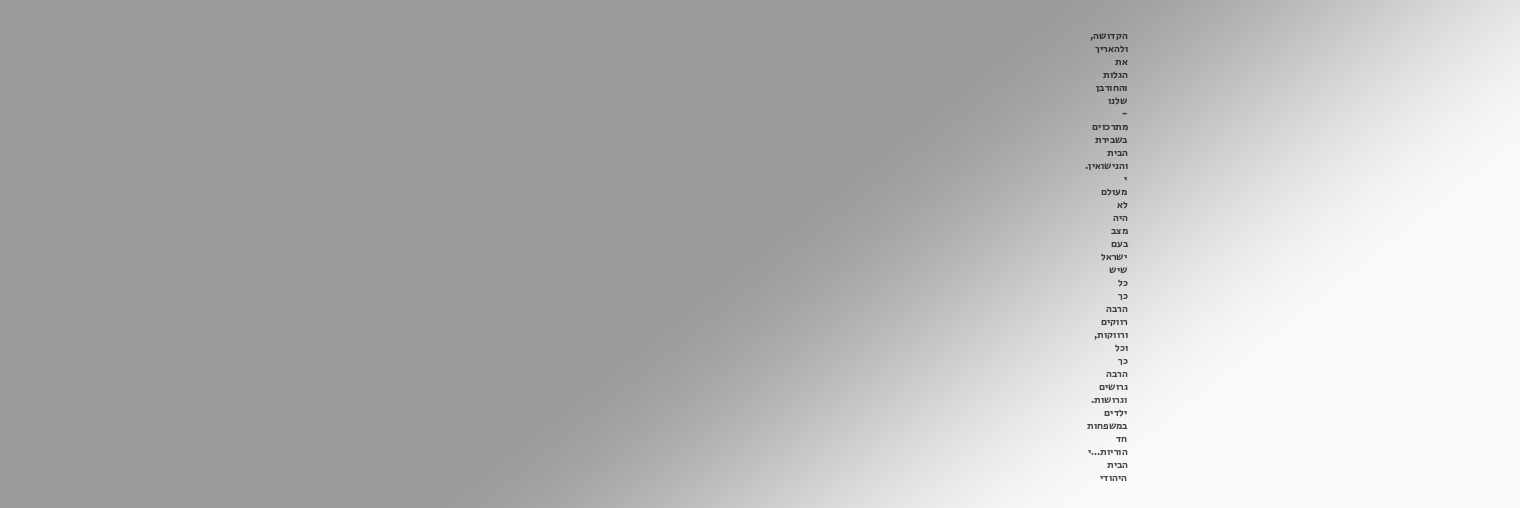הקדושה,
ולהאריך
את
הגלות
והחורבן
שלנו
-
מתרכזים
בשבירת
הבית
והנישואין.
י
מעולם
לא
היה
מצב
בעם
ישראל
שיש
כל
כך
הרבה
רווקים
ורווקות,
וכל
כך
הרבה
גרושים
וגרושות.
ילדים
במשפחות
חד
הוריות…י
הבית
היהודי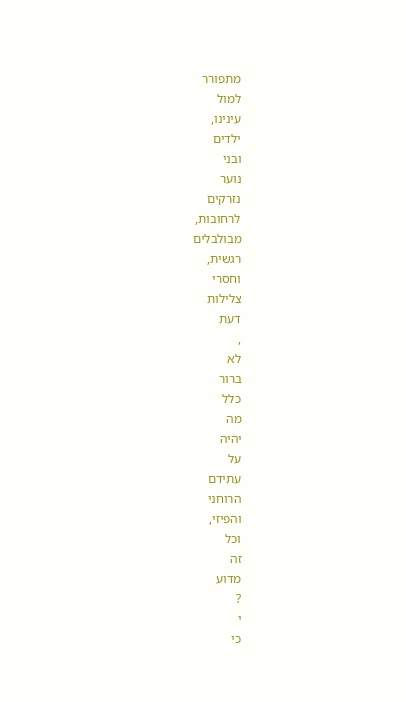מתפורר
למול
עינינו,
ילדים
ובני
נוער
נזרקים
לרחובות,
מבולבלים
רגשית,
וחסרי
צלילות
דעת
,
לא
ברור
כלל
מה
יהיה
על
עתידם
הרוחני
והפיזי,
וכל
זה
מדוע
?
י
כי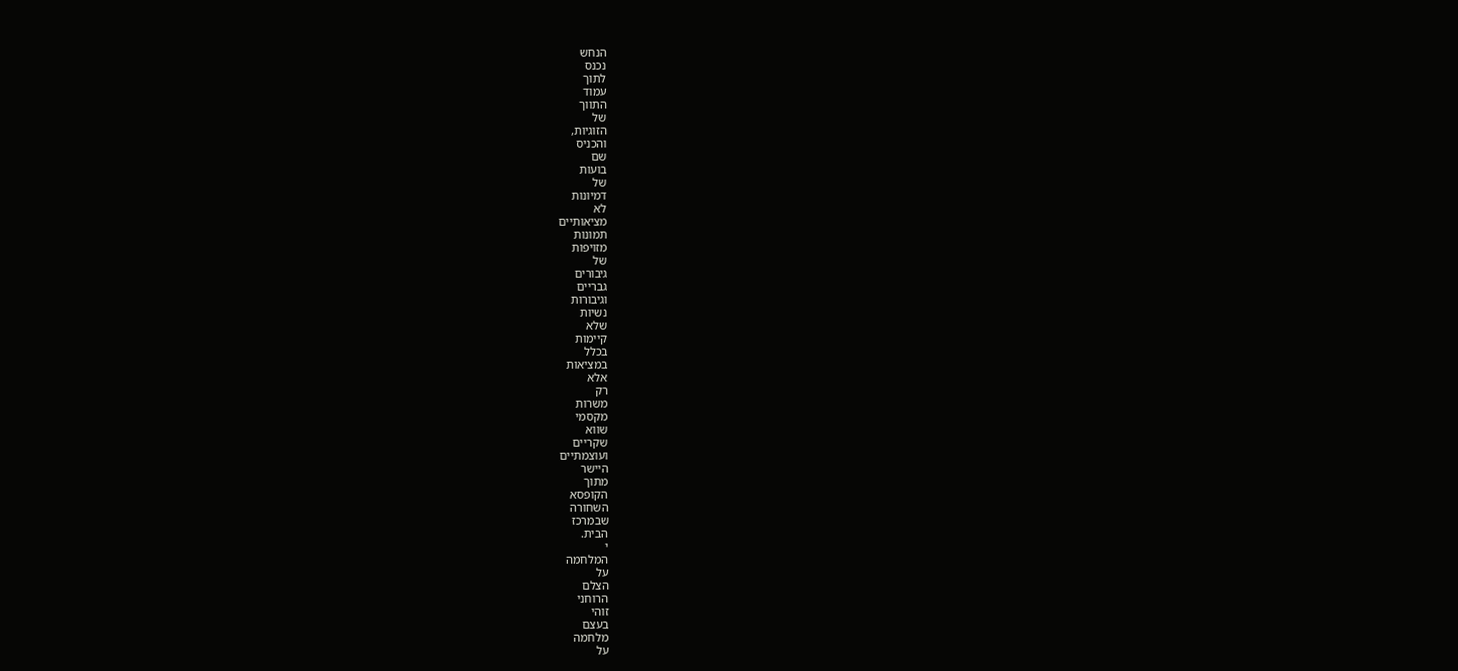הנחש
נכנס
לתוך
עמוד
התווך
של
הזוגיות,
והכניס
שם
בועות
של
דמיונות
לא
מציאותיים
תמונות
מזויפות
של
גיבורים
גבריים
וגיבורות
נשיות
שלא
קיימות
בכלל
במציאות
אלא
רק
משרות
מקסמי
שווא
שקריים
ועוצמתיים
היישר
מתוך
הקופסא
השחורה
שבמרכז
הבית.
י
המלחמה
על
הצלם
הרוחני
זוהי
בעצם
מלחמה
על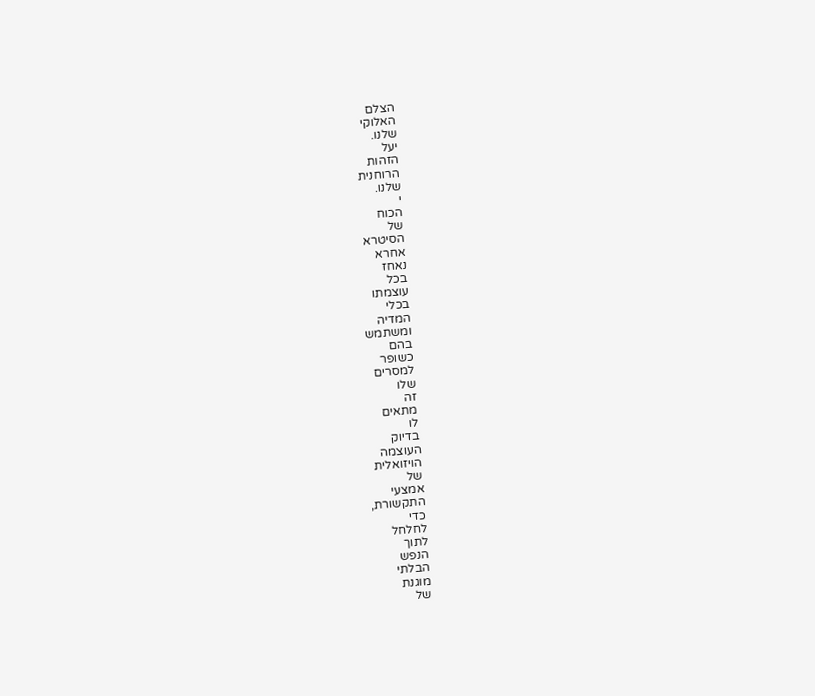הצלם
האלוקי
שלנו.
יעל
הזהות
הרוחנית
שלנו.
י
הכוח
של
הסיטרא
אחרא
נאחז
בכל
עוצמתו
בכלי
המדיה
ומשתמש
בהם
כשופר
למסרים
שלו
זה
מתאים
לו
בדיוק
העוצמה
הויזואלית
של
אמצעי
התקשורת,
כדי
לחלחל
לתוך
הנפש
הבלתי
מוגנת
של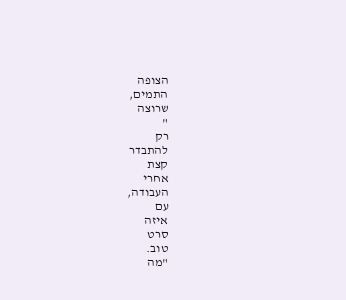הצופה
התמים,
שרוצה
"
רק
להתבדר
קצת
אחרי
העבודה,
עם
איזה
סרט
טוב.
"מה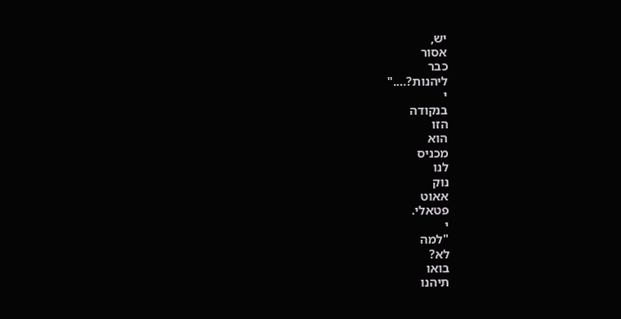יש,
אסור
כבר
ליהנות?…."
י
בנקודה
הזו
הוא
מכניס
לנו
נוק
אאוט
פטאלי.
י
"למה
לא?
בואו
תיהנו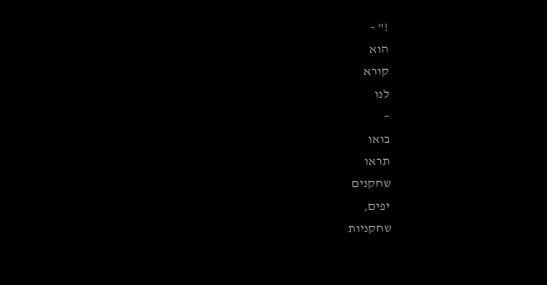!" –
הוא
קורא
לנו
–
בואו
תראו
שחקנים
יפים,
שחקניות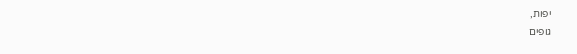יפות,
גופים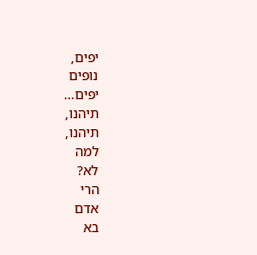יפים,
נופים
יפים…
תיהנו,
תיהנו,
למה
לא?
הרי
אדם
בא